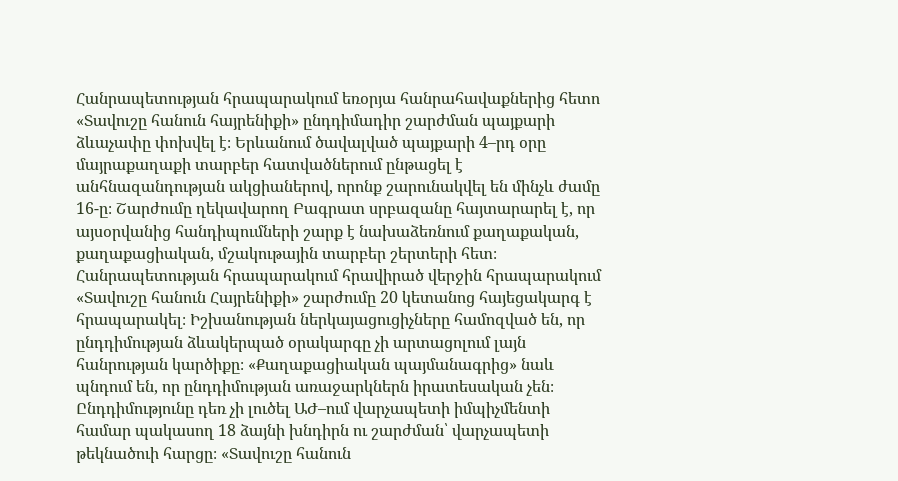Հանրապետության հրապարակում եռօրյա հանրահավաքներից հետո «Տավուշը հանուն հայրենիքի» ընդդիմադիր շարժման պայքարի ձևաչափը փոխվել է։ Երևանում ծավալված պայքարի 4–րդ օրը մայրաքաղաքի տարբեր հատվածներում ընթացել է անհնազանդության ակցիաներով, որոնք շարունակվել են մինչև ժամը 16-ը։ Շարժումը ղեկավարող Բագրատ սրբազանը հայտարարել է, որ այսօրվանից հանդիպումների շարք է նախաձեռնում քաղաքական, քաղաքացիական, մշակութային տարբեր շերտերի հետ։ Հանրապետության հրապարակում հրավիրած վերջին հրապարակում «Տավուշը հանուն Հայրենիքի» շարժումը 20 կետանոց հայեցակարգ է հրապարակել։ Իշխանության ներկայացուցիչները համոզված են, որ ընդդիմության ձևակերպած օրակարգը չի արտացոլում լայն հանրության կարծիքը։ «Քաղաքացիական պայմանագրից» նաև պնդում են, որ ընդդիմության առաջարկներն իրատեսական չեն։
Ընդդիմությունը դեռ չի լուծել ԱԺ–ում վարչապետի իմպիչմենտի համար պակասող 18 ձայնի խնդիրն ու շարժման՝ վարչապետի թեկնածուի հարցը։ «Տավուշը հանուն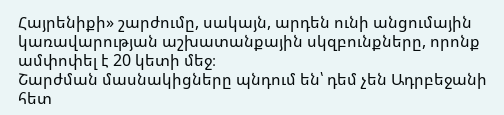Հայրենիքի» շարժումը, սակայն, արդեն ունի անցումային կառավարության աշխատանքային սկզբունքները, որոնք ամփոփել է 20 կետի մեջ։
Շարժման մասնակիցները պնդում են՝ դեմ չեն Ադրբեջանի հետ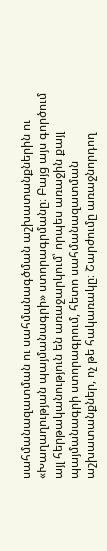սահմանազատման ու սահմանագծման աշխատանքներին ու «Խաղաղության պայմանագրի» ստորագրմանը։ Բայց այս գործում այլ հերթականություն են առաջարկում՝ որպես առաջին քայլ պայմանագրի ստորագրում, հետո սահմանազատման աշխատանքներ, ոչ թե հակառակը։ Շարժումը առաջնորդող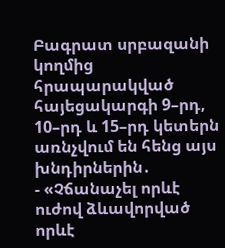Բագրատ սրբազանի կողմից հրապարակված հայեցակարգի 9–րդ, 10–րդ և 15–րդ կետերն առնչվում են հենց այս խնդիրներին․
- «Չճանաչել որևէ ուժով ձևավորված որևէ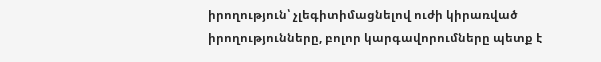իրողություն՝ չլեգիտիմացնելով ուժի կիրառված իրողությունները, բոլոր կարգավորումները պետք է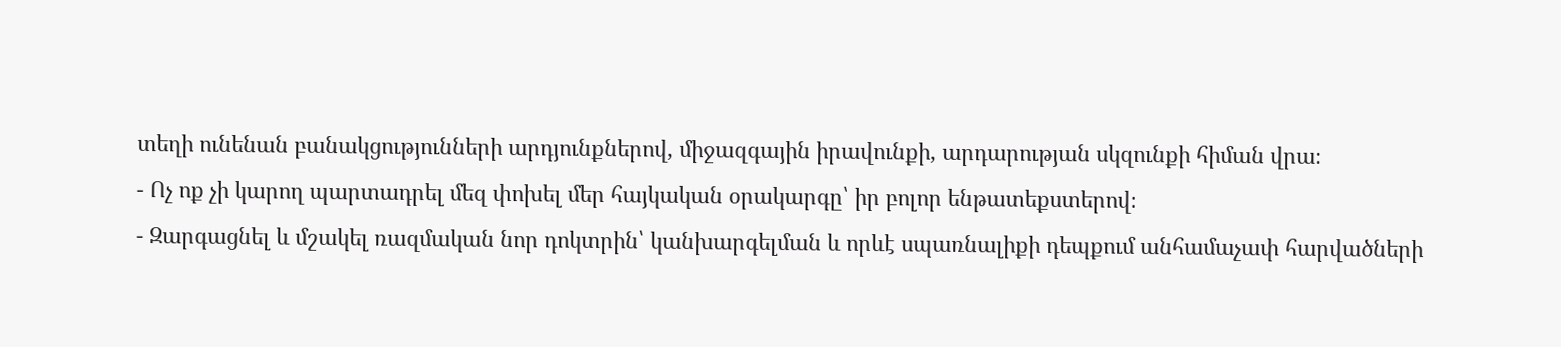տեղի ունենան բանակցությունների արդյունքներով, միջազգային իրավունքի, արդարության սկզունքի հիման վրա։
- Ոչ ոք չի կարող պարտադրել մեզ փոխել մեր հայկական օրակարգը՝ իր բոլոր ենթատեքստերով։
- Զարգացնել և մշակել ռազմական նոր դոկտրին՝ կանխարգելման և որևէ սպառնալիքի դեպքում անհամաչափ հարվածների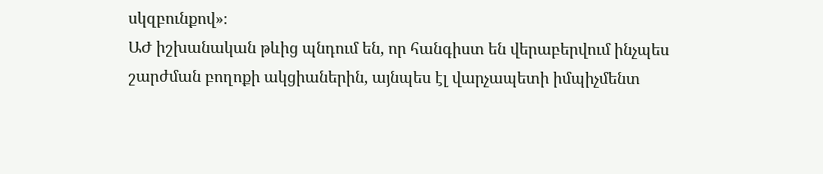սկզբունքով»։
ԱԺ իշխանական թևից պնդում են, որ հանգիստ են վերաբերվում ինչպես շարժման բողոքի ակցիաներին, այնպես էլ վարչապետի իմպիչմենտ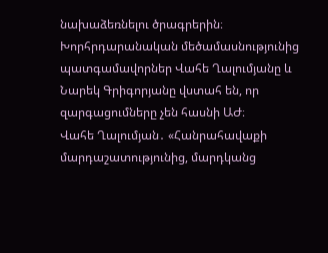նախաձեռնելու ծրագրերին։ Խորհրդարանական մեծամասնությունից պատգամավորներ Վահե Ղալումյանը և Նարեկ Գրիգորյանը վստահ են, որ զարգացումները չեն հասնի ԱԺ։
Վահե Ղալումյան․ «Հանրահավաքի մարդաշատությունից, մարդկանց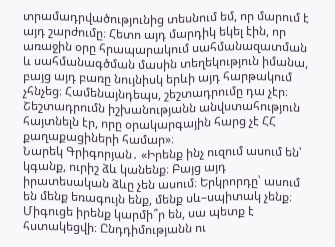տրամադրվածությունից տեսնում եմ, որ մարում է այդ շարժումը։ Հետո այդ մարդիկ եկել էին, որ առաջին օրը հրապարակում սահմանազատման և սահմանագծման մասին տեղեկություն իմանա, բայց այդ բառը նույնիսկ երևի այդ հարթակում չհնչեց։ Համենայնդեպս, շեշտադրումը դա չէր։ Շեշտադրումն իշխանությանն անվստահություն հայտնելն էր, որը օրակարգային հարց չէ ՀՀ քաղաքացիների համար»։
Նարեկ Գրիգորյան․ «Իրենք ինչ ուզում ասում են՝ կգանք, ուրիշ ձև կանենք։ Բայց այդ իրատեսական ձևը չեն ասում։ Երկրորդը՝ ասում են մենք եռագույն ենք, մենք սև–սպիտակ չենք։ Միգուցե իրենք կարմի՞ր են, սա պետք է հստակեցվի։ Ընդդիմությանն ու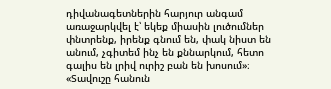դիվանագետներին հարյուր անգամ առաջարկվել է՝ եկեք միասին լուծումներ փնտրենք, իրենք գնում են, փակ նիստ են անում, չգիտեմ ինչ են քննարկում, հետո գալիս են լրիվ ուրիշ բան են խոսում»։
«Տավուշը հանուն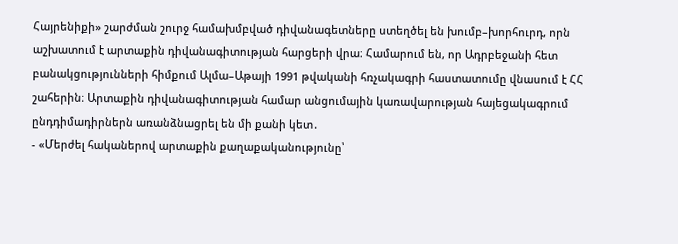Հայրենիքի» շարժման շուրջ համախմբված դիվանագետները ստեղծել են խումբ–խորհուրդ, որն աշխատում է արտաքին դիվանագիտության հարցերի վրա։ Համարում են, որ Ադրբեջանի հետ բանակցությունների հիմքում Ալմա–Աթայի 1991 թվականի հռչակագրի հաստատումը վնասում է ՀՀ շահերին։ Արտաքին դիվանագիտության համար անցումային կառավարության հայեցակագրում ընդդիմադիրներն առանձնացրել են մի քանի կետ․
- «Մերժել հականերով արտաքին քաղաքականությունը՝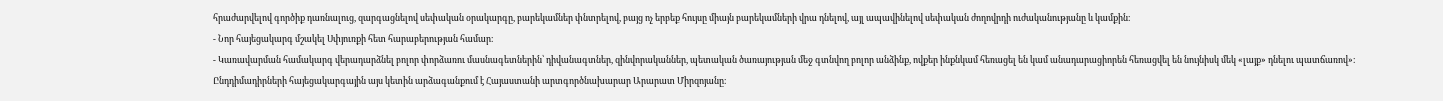հրաժարվելով գործիք դառնալուց, զարգացնելով սեփական օրակարգը, բարեկամներ փնտրելով, բայց ոչ երբեք հույսը միայն բարեկամների վրա դնելով, այլ ապավինելով սեփական ժողովրդի ուժականությանը և կամքին։
- Նոր հայեցակարգ մշակել Սփյուռքի հետ հարաբերության համար։
- Կառավարման համակարգ վերադարձնել բոլոր փորձառու մասնագետներին՝ դիվանագտներ, զինվորականներ, պետական ծառայության մեջ գտնվող բոլոր անձինք, ովքեր ինքնկամ հեռացել են կամ անադարացիորեն հեռացվել են նույնիսկ մեկ «լայք» դնելու պատճառով»։
Ընդդիմադիրների հայեցակարգային այս կետին արձագանքում է Հայաստանի արտգործնախարար Արարատ Միրզոյանը։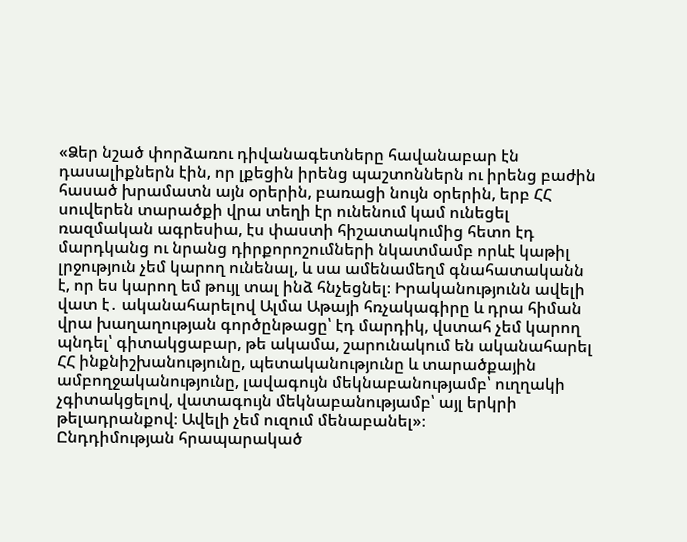«Ձեր նշած փորձառու դիվանագետները հավանաբար էն դասալիքներն էին, որ լքեցին իրենց պաշտոններն ու իրենց բաժին հասած խրամատն այն օրերին, բառացի նույն օրերին, երբ ՀՀ սուվերեն տարածքի վրա տեղի էր ունենում կամ ունեցել ռազմական ագրեսիա, էս փաստի հիշատակումից հետո էդ մարդկանց ու նրանց դիրքորոշումների նկատմամբ որևէ կաթիլ լրջություն չեմ կարող ունենալ, և սա ամենամեղմ գնահատականն է, որ ես կարող եմ թույլ տալ ինձ հնչեցնել։ Իրականությունն ավելի վատ է․ ականահարելով Ալմա Աթայի հռչակագիրը և դրա հիման վրա խաղաղության գործընթացը՝ էդ մարդիկ, վստահ չեմ կարող պնդել՝ գիտակցաբար, թե ակամա, շարունակում են ականահարել ՀՀ ինքնիշխանությունը, պետականությունը և տարածքային ամբողջականությունը, լավագույն մեկնաբանությամբ՝ ուղղակի չգիտակցելով, վատագույն մեկնաբանությամբ՝ այլ երկրի թելադրանքով։ Ավելի չեմ ուզում մենաբանել»։
Ընդդիմության հրապարակած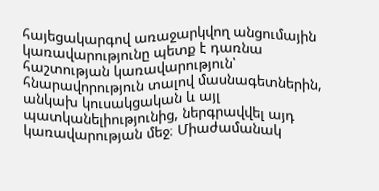հայեցակարգով առաջարկվող անցումային կառավարությունը պետք է դառնա հաշտության կառավարություն՝ հնարավորություն տալով մասնագետներին, անկախ կուսակցական և այլ պատկանելիությունից, ներգրավվել այդ կառավարության մեջ։ Միաժամանակ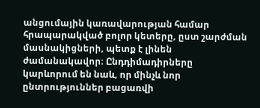անցումային կառավարության համար հրապարակված բոլոր կետերը, ըստ շարժման մասնակիցների, պետք է լինեն ժամանակավոր։ Ընդդիմադիրները կարևորում են նաև, որ մինչև նոր ընտրություններ բացառվի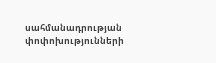սահմանադրության փոփոխությունների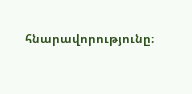հնարավորությունը։